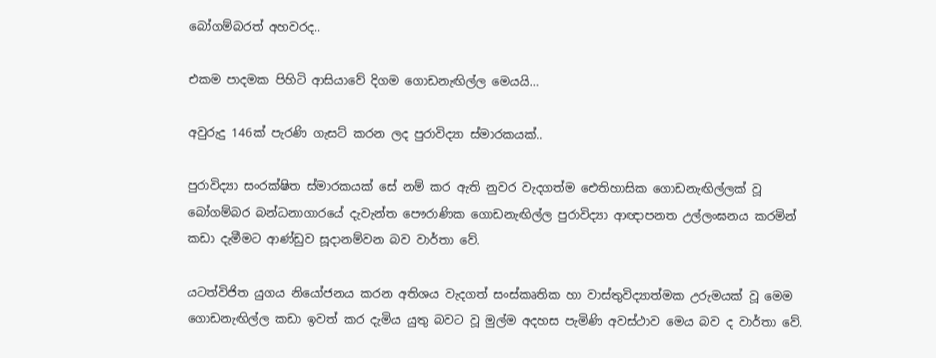බෝගම්බරත් අහවරද..

එකම පාදමක පිහිටි ආසියාවේ දිගම ගොඩනැඟිල්ල මෙයයි…

අවුරුදු 146ක් පැරණි ගැසට් කරන ලද පුරාවිද්‍යා ස්මාරකයක්..

පුරාවිද්‍යා සංරක්ෂිත ස්මාරකයක් සේ නම් කර ඇති නුවර වැදගත්ම ඓතිහාසික ගොඩනැඟිල්ලක් වූ බෝගම්බර බන්ධනාගාරයේ දැවැන්ත පෞරාණික ගොඩනැඟිල්ල පුරාවිද්‍යා ආඥාපනත උල්ලංඝනය කරමින් කඩා දැමීමට ආණ්ඩුව සූදානම්වන බව වාර්තා වේ.

යටත්විජිත යුගය නියෝජනය කරන අතිශය වැදගත් සංස්කෘතික හා වාස්තුවිද්‍යාත්මක උරුමයක් වූ මෙම ගොඩනැඟිල්ල කඩා ඉවත් කර දැමිය යුතු බවට වූ මුල්ම අදහස පැමිණි අවස්ථාව මෙය බව ද වාර්තා වේ.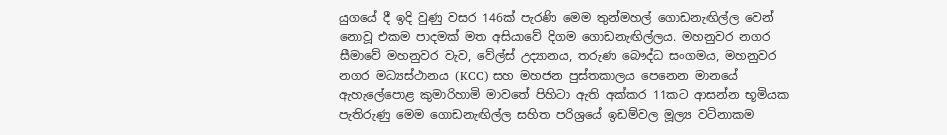යුගයේ දී ඉදි වුණු වසර 146ක් පැරණි මෙම තුන්මහල් ගොඩනැඟිල්ල වෙන් නොවූ එකම පාදමක් මත අසියාවේ දිගම ගොඩනැඟිල්ලය. මහනුවර නගර සීමාවේ මහනුවර වැව, වේල්ස් උද්‍යානය, තරුණ බෞද්ධ සංගමය, මහනුවර නගර මධ්‍යස්ථානය (KCC) සහ මහජන පුස්තකාලය පෙනෙන මානයේ ඇහැලේපොළ කුමාරිහාමි මාවතේ පිහිටා ඇති අක්කර 11කට ආසන්න භූමියක පැතිරුණු මෙම ගොඩනැඟිල්ල සහිත පරිශ්‍රයේ ඉඩම්වල මූල්‍ය වටිනාකම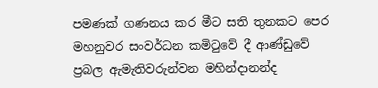පමණක් ගණනය කර මීට සති තුනකට පෙර මහනුවර සංවර්ධන කමිටුවේ දී ආණ්ඩුවේ ප්‍රබල ඇමැතිවරුන්වන මහින්දානන්ද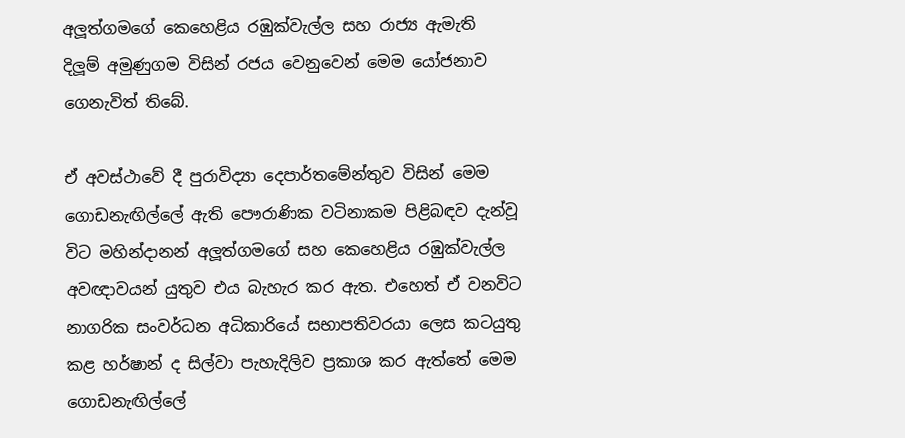අලූත්ගමගේ කෙහෙළිය රඹුක්වැල්ල සහ රාජ්‍ය ඇමැති දිලූම් අමුණුගම විසින් රජය වෙනුවෙන් මෙම යෝජනාව ගෙනැවිත් තිබේ.

ඒ අවස්ථාවේ දී පුරාවිද්‍යා දෙපාර්තමේන්තුව විසින් මෙම ගොඩනැඟිල්ලේ ඇති පෞරාණික වටිනාකම පිළිබඳව දැන්වූ විට මහින්දානන් අලූත්ගමගේ සහ කෙහෙළිය රඹුක්වැල්ල අවඥාවයන් යුතුව එය බැහැර කර ඇත. එහෙත් ඒ වනවිට නාගරික සංවර්ධන අධිකාරියේ සභාපතිවරයා ලෙස කටයුතු කළ හර්ෂාන් ද සිල්වා පැහැදිලිව ප්‍රකාශ කර ඇත්තේ මෙම ගොඩනැඟිල්ලේ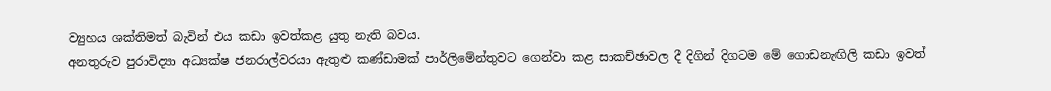ව්‍යුහය ශක්තිමත් බැවින් එය කඩා ඉවත්කළ යුතු නැති බවය.
අනතුරුව පුරාවිද්‍යා අධ්‍යක්ෂ ජනරාල්වරයා ඇතුළු කණ්ඩාමක් පාර්ලිමේන්තුවට ගෙන්වා කළ සාකච්ඡාවල දී දිගින් දිගටම මේ ගොඩනැඟිලි කඩා ඉවත්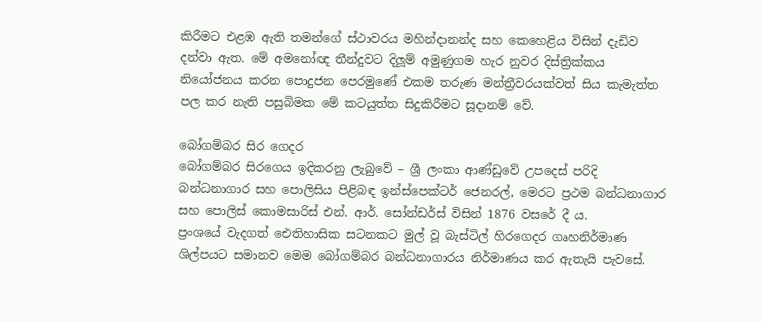කිරීමට එළඹ ඇති තමන්ගේ ස්ථාවරය මහින්දානන්ද සහ කෙහෙළිය විසින් දැඩිව දන්වා ඇත. මේ අමනෝඥ තීන්දුවට දිලූම් අමුණුගම හැර නුවර දිස්ත්‍රික්කය නියෝජනය කරන පොදුජන පෙරමුණේ එකම තරුණ මන්ත්‍රීවරයක්වත් සිය කැමැත්ත පල කර නැති පසුබිමක මේ කටයුත්ත සිදුකිරීමට සූදානම් වේ.

බෝගම්බර සිර ගෙදර
බෝගම්බර සිරගෙය ඉදිකරනු ලැබුවේ – ශ්‍රී ලංකා ආණ්ඩුවේ උපදෙස් පරිදි බන්ධනාගාර සහ පොලිසිය පිළිබඳ ඉන්ස්පෙක්ටර් ජෙනරල්, මෙරට ප්‍රථම බන්ධනාගාර සහ පොලිස් කොමසාරිස් එන්. ආර්. සෝන්ඩර්ස් විසින් 1876 වසරේ දී ය.
ප්‍රංශයේ වැදගත් ඓතිහාසික සටනකට මුල් වූ බැස්ටිල් හිරගෙදර ගෘහනිර්මාණ ශිල්පයට සමානව මෙම බෝගම්බර බන්ධනාගාරය නිර්මාණය කර ඇතැයි පැවසේ.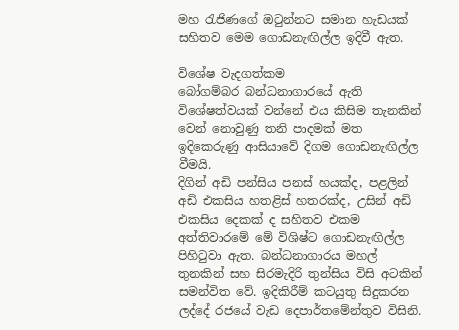මහ රැජිණගේ ඔටුන්නට සමාන හැඩයක් සහිතව මෙම ගොඩනැඟිල්ල ඉදිවී ඇත.

විශේෂ වැදගත්කම
බෝගම්බර බන්ධනාගාරයේ ඇති විශේෂත්වයක් වන්නේ එය කිසිම තැනකින් වෙන් නොවුණු තනි පාදමක් මත ඉදිකෙරුණු ආසියාවේ දිගම ගොඩනැඟිල්ල වීමයි.
දිගින් අඩි පන්සිය පනස් හයක්ද, පළලින් අඩි එකසිය හතළිස් හතරක්ද, උසින් අඩි එකසිය දෙකක් ද සහිතව එකම අත්තිවාරමේ මේ විශිෂ්ට ගොඩනැඟිල්ල පිහිටුවා ඇත. බන්ධනාගාරය මහල් තුනකින් සහ සිරමැදිරි තුන්සිය විසි අටකින් සමන්විත වේ. ඉදිකිරීම් කටයුතු සිදුකරන ලද්දේ රජයේ වැඩ දෙපාර්තමේන්තුව විසිනි.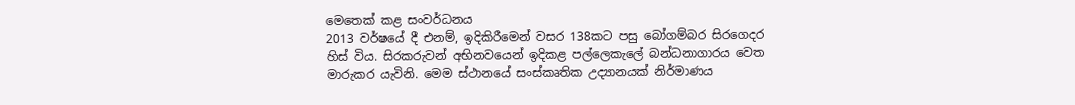මෙතෙක් කළ සංවර්ධනය
2013 වර්ෂයේ දී එනම්, ඉදිකිරීමෙන් වසර 138කට පසු බෝගම්බර සිරගෙදර හිස් විය. සිරකරුවන් අභිනවයෙන් ඉදිකළ පල්ලෙකැලේ බන්ධනාගාරය වෙත මාරුකර යැවිනි. මෙම ස්ථානයේ සංස්කෘතික උද්‍යානයක් නිර්මාණය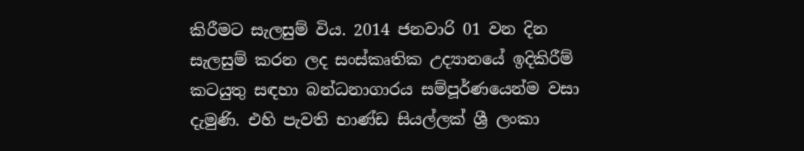කිරීමට සැලසුම් විය. 2014 ජනවාරි 01 වන දින සැලසුම් කරන ලද සංස්කෘතික උද්‍යානයේ ඉදිකිරීම් කටයුතු සඳහා බන්ධනාගාරය සම්පූර්ණයෙන්ම වසා දැමුණි. එහි පැවති භාණ්ඩ සියල්ලක් ශ්‍රී ලංකා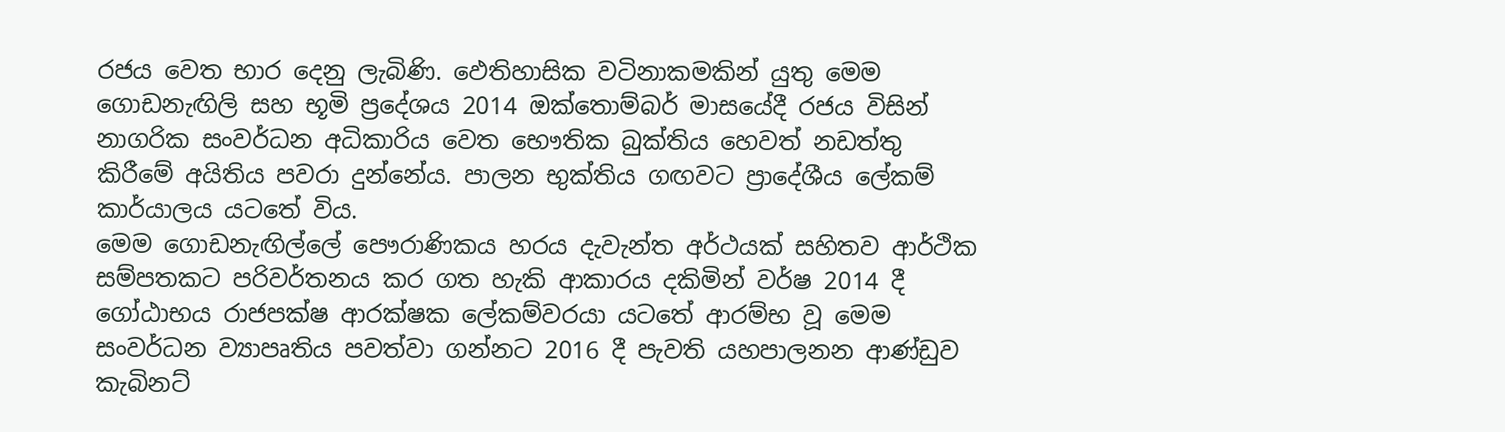රජය වෙත භාර දෙනු ලැබිණි. ඵෙතිහාසික වටිනාකමකින් යුතු මෙම ගොඩනැඟිලි සහ භූමි ප්‍රදේශය 2014 ඔක්තොම්බර් මාසයේදී රජය විසින් නාගරික සංවර්ධන අධිකාරිය වෙත භෞතික බුක්තිය හෙවත් නඩත්තු කිරීමේ අයිතිය පවරා දුන්නේය. පාලන භුක්තිය ගඟවට ප්‍රාදේශීය ලේකම් කාර්යාලය යටතේ විය.
මෙම ගොඩනැඟිල්ලේ පෞරාණිකය හරය දැවැන්ත අර්ථයක් සහිතව ආර්ථික සම්පතකට පරිවර්තනය කර ගත හැකි ආකාරය දකිමින් වර්ෂ 2014 දී ගෝඨාභය රාජපක්ෂ ආරක්ෂක ලේකම්වරයා යටතේ ආරම්භ වූ මෙම සංවර්ධන ව්‍යාපෘතිය පවත්වා ගන්නට 2016 දී පැවති යහපාලනන ආණ්ඩුව කැබිනට්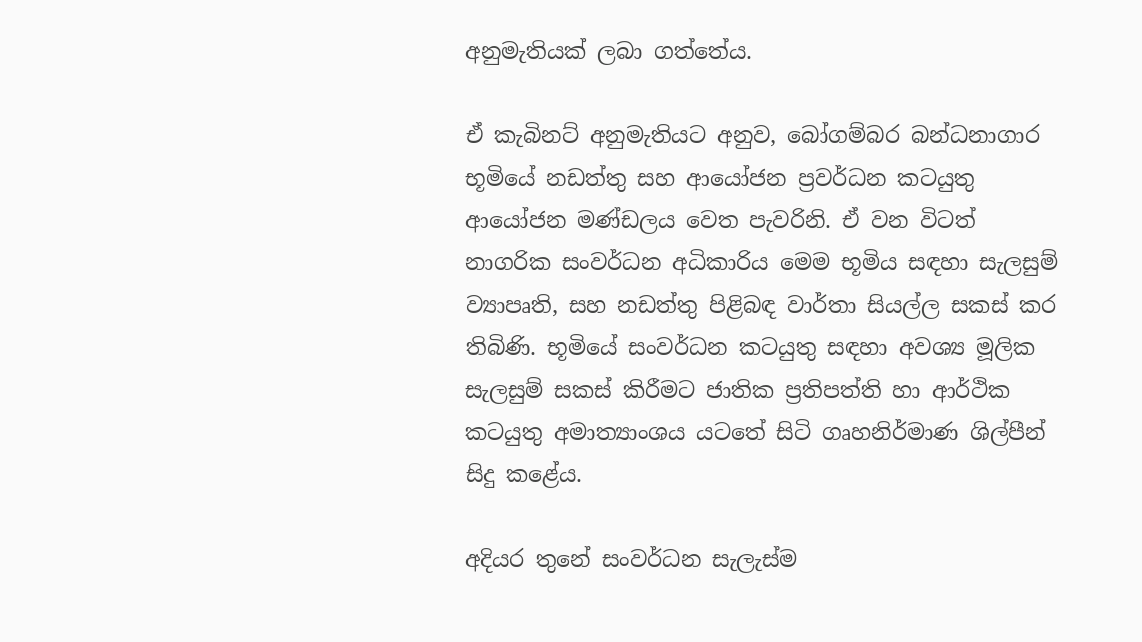අනුමැතියක් ලබා ගත්තේය.

ඒ කැබිනට් අනුමැතියට අනුව, බෝගම්බර බන්ධනාගාර භූමියේ නඩත්තු සහ ආයෝජන ප්‍රවර්ධන කටයුතු ආයෝජන මණ්ඩලය වෙත පැවරිනි. ඒ වන විටත් නාගරික සංවර්ධන අධිකාරිය මෙම භූමිය සඳහා සැලසුම් ව්‍යාපෘති, සහ නඩත්තු පිළිබඳ වාර්තා සියල්ල සකස් කර තිබිණි. භූමියේ සංවර්ධන කටයුතු සඳහා අවශ්‍ය මූලික සැලසුම් සකස් කිරීමට ජාතික ප්‍රතිපත්ති හා ආර්ථික කටයුතු අමාත්‍යාංශය යටතේ සිටි ගෘහනිර්මාණ ශිල්පීන් සිදු කළේය.

අදියර තුනේ සංවර්ධන සැලැස්ම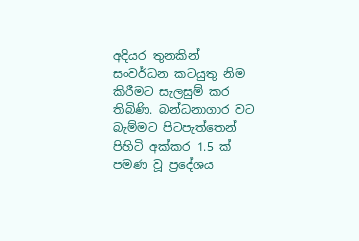අදියර තුනකින් සංවර්ධන කටයුතු නිම කිරීමට සැලසුම් කර තිබිණි. බන්ධනාගාර වට බැම්මට පිටපැත්තෙන් පිහිටි අක්කර 1.5 ක් පමණ වූ ප්‍රදේශය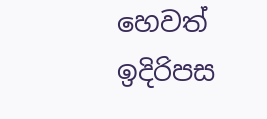හෙවත් ඉදිරිපස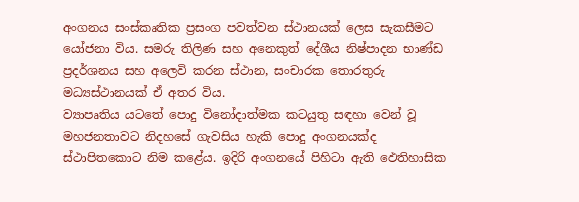අංගනය සංස්කෘතික ප්‍රසංග පවත්වන ස්ථානයක් ලෙස සැකසීමට යෝජනා විය. සමරු තිලිණ සහ අනෙකුත් දේශීය නිෂ්පාදන භාණ්ඩ ප්‍රදර්ශනය සහ අලෙවි කරන ස්ථාන, සංචාරක තොරතුරු මධ්‍යස්ථානයක් ඒ අතර විය.
ව්‍යාපෘතිය යටතේ පොදු විනෝදාත්මක කටයුතු සඳහා වෙන් වූ මහජනතාවට නිදහසේ ගැවසිය හැකි පොදු අංගනයක්ද ස්ථාපිතකොට නිම කළේය. ඉදිරි අංගනයේ පිහිටා ඇති ඵෙතිහාසික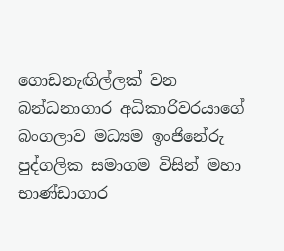ගොඩනැඟිල්ලක් වන බන්ධනාගාර අධිකාරිවරයාගේ බංගලාව මධ්‍යම ඉංජිනේරු පුද්ගලික සමාගම විසින් මහා භාණ්ඩාගාර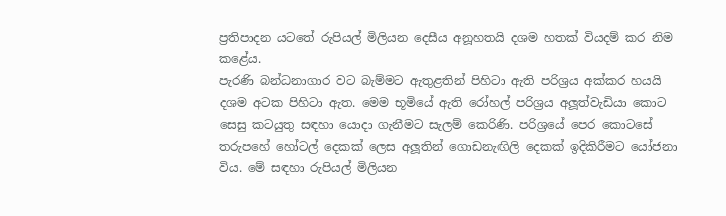ප්‍රතිපාදන යටතේ රුපියල් මිලියන දෙසීය අනූහතයි දශම හතක් වියදම් කර නිම කළේය.
පැරණි බන්ධනාගාර වට බැම්මට ඇතුළතින් පිහිටා ඇති පරිශ්‍රය අක්කර හයයි දශම අටක පිහිටා ඇත. මෙම භූමියේ ඇති රෝහල් පරිශ්‍රය අලූත්වැඩියා කොට සෙසු කටයුතු සඳහා යොදා ගැනීමට සැලම් කෙරිණි. පරිශ්‍රයේ පෙර කොටසේ තරුපහේ හෝටල් දෙකක් ලෙස අලූතින් ගොඩනැඟිලි දෙකක් ඉදිකිරීමට යෝජනා විය. මේ සඳහා රුපියල් මිලියන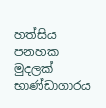හත්සිය පනහක මුදලක් භාණ්ඩාගාරය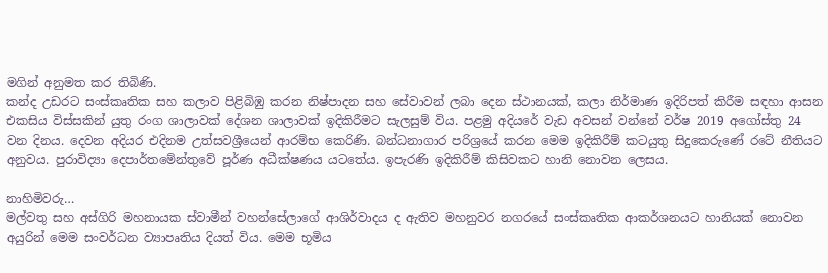මගින් අනුමත කර තිබිණි.
කන්ද උඩරට සංස්කෘතික සහ කලාව පිළිබිඹු කරන නිෂ්පාදන සහ සේවාවන් ලබා දෙන ස්ථානයක්, කලා නිර්මාණ ඉදිරිපත් කිරීම සඳහා ආසන එකසිය විස්සකින් යුතු රංග ශාලාවක් දේශන ශාලාවක් ඉදිකිරීමට සැලසුම් විය. පළමු අදියරේ වැඩ අවසන් වන්නේ වර්ෂ 2019 අගෝස්තු 24 වන දිනය. දෙවන අදියර එදිනම උත්සවශ්‍රීයෙන් ආරම්භ කෙරිණි. බන්ධනාගාර පරිශ්‍රයේ කරන මෙම ඉදිකිරීම් කටයුතු සිදුකෙරුණේ රටේ නීතියට අනුවය. පුරාවිද්‍යා දෙපාර්තමේන්තුවේ පූර්ණ අධීක්ෂණය යටතේය. ඉපැරණි ඉදිකිරීම් කිසිවකට හානි නොවන ලෙසය.

නාහිමිවරු…
මල්වතු සහ අස්ගිරි මහනායක ස්වාමීන් වහන්සේලාගේ ආශිර්වාදය ද ඇතිව මහනුවර නගරයේ සංස්කෘතික ආකර්ශනයට හානියක් නොවන අයුරින් මෙම සංවර්ධන ව්‍යාපෘතිය දියත් විය. මෙම භූමිය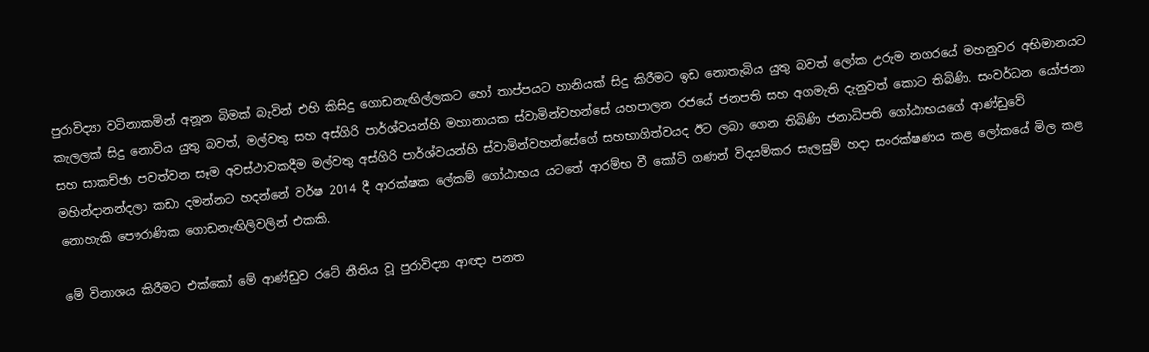පුරාවිද්‍යා වටිනාකමින් අනූන බිමක් බැවින් එහි කිසිදු ගොඩනැඟිල්ලකට හෝ තාප්පයට හානියක් සිදු කිරීමට ඉඩ නොතැබිය යුතු බවත් ලෝක උරුම නගරයේ මහනුවර අභිමානයට කැලලක් සිදු නොවිය යුතු බවත්, මල්වතු සහ අස්ගිරි පාර්ශ්වයන්හි මහානායක ස්වාමින්වහන්සේ යහපාලන රජයේ ජනපති සහ අගමැති දැනුවත් කොට තිබිණි. සංවර්ධන යෝජනා සහ සාකච්ඡා පවත්වන සෑම අවස්ථාවකදීම මල්වතු අස්ගිරි පාර්ශ්වයන්හි ස්වාමින්වහන්සේගේ සහභාගිත්වයද ඊට ලබා ගෙන තිබිණි ජනාධිපති ගෝඨාභයගේ ආණ්ඩුවේ මහින්දානන්දලා කඩා දමන්නට හදන්නේ වර්ෂ 2014 දී ආරක්ෂක ලේකම් ගෝඨාභය යටතේ ආරම්භ වී කෝටි ගණන් විදයම්කර සැලසුම් හදා සංරක්ෂණය කළ ලෝකයේ මිල කළ නොහැකි පෞරාණික ගොඩනැඟිලිවලින් එකකි.

මේ විනාශය කිරීමට එක්කෝ මේ ආණ්ඩුව රටේ නීතිය වූ පුරාවිද්‍යා ආඥා පනත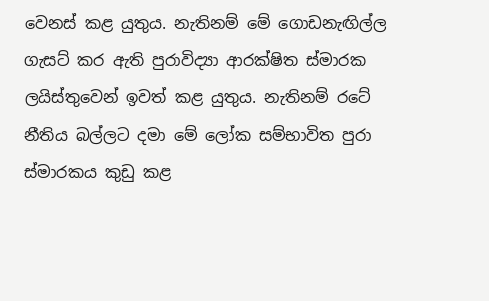වෙනස් කළ යුතුය. නැතිනම් මේ ගොඩනැඟිල්ල ගැසට් කර ඇති පුරාවිද්‍යා ආරක්ෂිත ස්මාරක ලයිස්තුවෙන් ඉවත් කළ යුතුය. නැතිනම් රටේ නීතිය බල්ලට දමා මේ ලෝක සම්භාවිත පුරා ස්මාරකය කුඩු කළ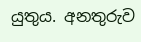යුතුය. අනතුරුව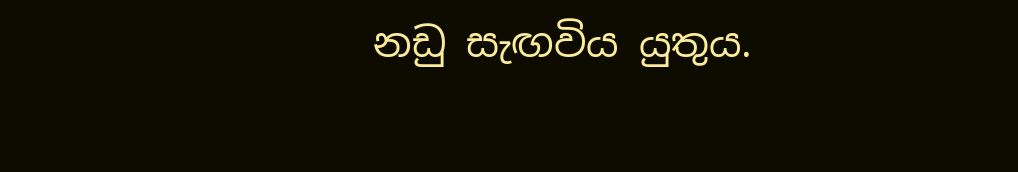නඩු සැඟවිය යුතුය.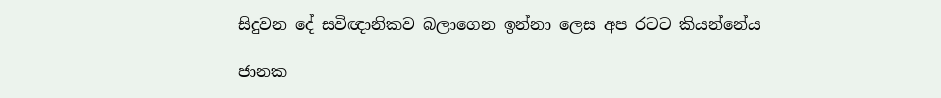සිදුවන දේ සවිඥානිකව බලාගෙන ඉන්නා ලෙස අප රටට කියන්නේය

ජානක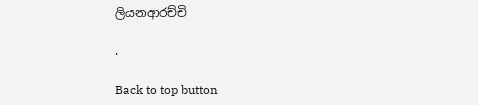ලියනආරච්චි

.

Back to top button